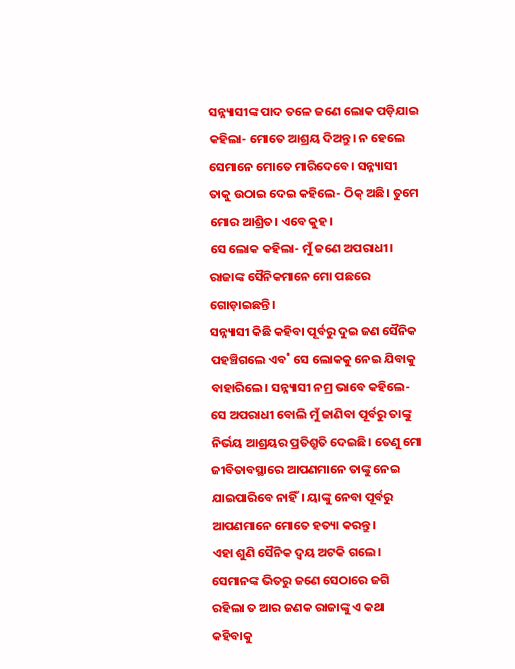ସନ୍ନ୍ୟାସୀଙ୍କ ପାଦ ତଳେ ଜଣେ ଲୋକ ପଡ଼ିଯାଇ କହିଲା- ମୋତେ ଆଶ୍ରୟ ଦିଅନ୍ତୁ। ନ ହେଲେ ସେମାନେ ମୋତେ ମାରିଦେବେ। ସନ୍ନ୍ୟାସୀ ତାକୁ ଉଠାଇ ଦେଇ କହିଲେ- ଠିକ୍ ଅଛି। ତୁମେ ମୋର ଆଶ୍ରିତ। ଏବେ କୁହ।
ସେ ଲୋକ କହିଲା- ମୁଁ ଜଣେ ଅପରାଧୀ। ରାଜାଙ୍କ ସୈନିକମାନେ ମୋ ପଛରେ ଗୋଡ଼ାଇଛନ୍ତି।
ସନ୍ନ୍ୟାସୀ କିଛି କହିବା ପୂର୍ବରୁ ଦୁଇ ଜଣ ସୈନିକ ପହଞ୍ଚିଗଲେ ଏବ˚ ସେ ଲୋକକୁ ନେଇ ଯିବାକୁ ବାହାରିଲେ। ସନ୍ନ୍ୟାସୀ ନମ୍ର ଭାବେ କହିଲେ-ସେ ଅପରାଧୀ ବୋଲି ମୁଁ ଜାଣିବା ପୂର୍ବରୁ ତାଙ୍କୁ ନିର୍ଭୟ ଆଶ୍ରୟର ପ୍ରତିଶ୍ରୁତି ଦେଇଛି। ତେଣୁ ମୋ ଜୀବିତାବସ୍ଥାରେ ଆପଣମାନେ ତାଙ୍କୁ ନେଇ ଯାଇପାରିବେ ନାହିଁ। ୟାଙ୍କୁ ନେବା ପୂର୍ବରୁ ଆପଣମାନେ ମୋତେ ହତ୍ୟା କରନ୍ତୁ।
ଏହା ଶୁଣି ସୈନିକ ଦ୍ବୟ ଅଟକି ଗଲେ। ସେମାନଙ୍କ ଭିତରୁ ଜଣେ ସେଠାରେ ଜଗି ରହିଲା ତ ଆର ଜଣକ ରାଜାଙ୍କୁ ଏ କଥା କହିବାକୁ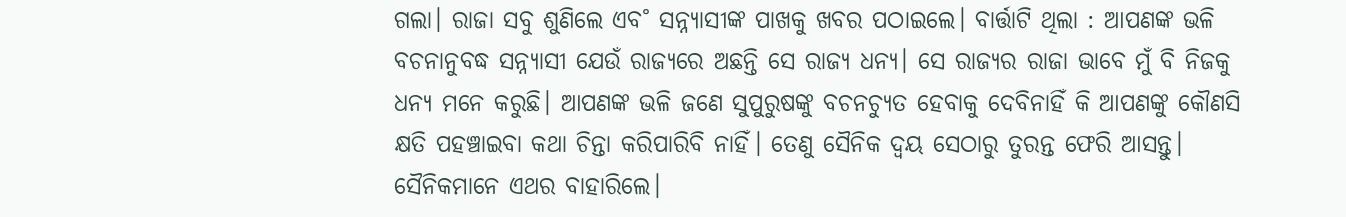ଗଲା। ରାଜା ସବୁ ଶୁଣିଲେ ଏବ˚ ସନ୍ନ୍ୟାସୀଙ୍କ ପାଖକୁ ଖବର ପଠାଇଲେ। ବାର୍ତ୍ତାଟି ଥିଲା : ଆପଣଙ୍କ ଭଳି ବଚନାନୁବଦ୍ଧ ସନ୍ନ୍ୟାସୀ ଯେଉଁ ରାଜ୍ୟରେ ଅଛନ୍ତି ସେ ରାଜ୍ୟ ଧନ୍ୟ। ସେ ରାଜ୍ୟର ରାଜା ଭାବେ ମୁଁ ବି ନିଜକୁ ଧନ୍ୟ ମନେ କରୁଛି। ଆପଣଙ୍କ ଭଳି ଜଣେ ସୁପୁରୁଷଙ୍କୁ ବଚନଚ୍ୟୁତ ହେବାକୁ ଦେବିନାହିଁ କି ଆପଣଙ୍କୁ କୌଣସି କ୍ଷତି ପହଞ୍ଚାଇବା କଥା ଚିନ୍ତା କରିପାରିବି ନାହିଁ। ତେଣୁ ସୈନିକ ଦ୍ବୟ ସେଠାରୁ ତୁରନ୍ତ ଫେରି ଆସନ୍ତୁ।
ସୈନିକମାନେ ଏଥର ବାହାରିଲେ।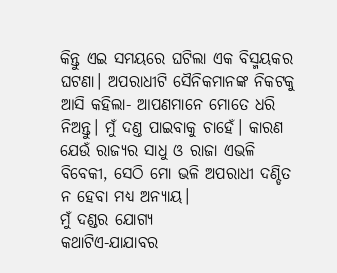କିନ୍ତୁ ଏଇ ସମୟରେ ଘଟିଲା ଏକ ବିସ୍ମୟକର ଘଟଣା। ଅପରାଧୀଟି ସୈନିକମାନଙ୍କ ନିକଟକୁ ଆସି କହିଲା- ଆପଣମାନେ ମୋତେ ଧରି ନିଅନ୍ତୁ। ମୁଁ ଦଣ୍ତ ପାଇବାକୁ ଚାହେଁ। କାରଣ ଯେଉଁ ରାଜ୍ୟର ସାଧୁ ଓ ରାଜା ଏଭଳି ବିବେକୀ, ସେଠି ମୋ ଭଳି ଅପରାଧୀ ଦଣ୍ଡିତ ନ ହେବା ମଧ୍ୟ ଅନ୍ୟାୟ।
ମୁଁ ଦଣ୍ଡର ଯୋଗ୍ୟ
କଥାଟିଏ-ଯାଯାବର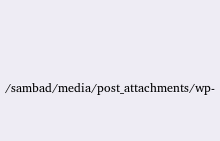/sambad/media/post_attachments/wp-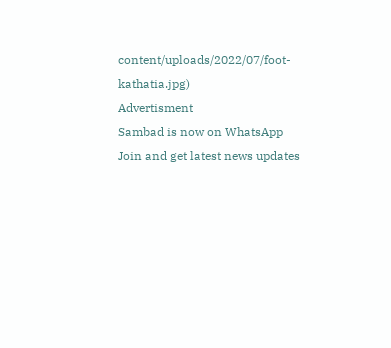content/uploads/2022/07/foot-kathatia.jpg)
Advertisment
Sambad is now on WhatsApp
Join and get latest news updates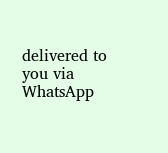delivered to you via WhatsApp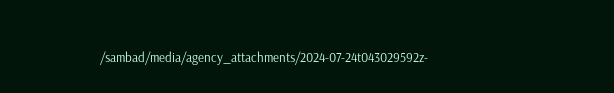/sambad/media/agency_attachments/2024-07-24t043029592z-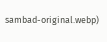sambad-original.webp)